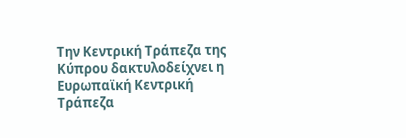Την Κεντρική Τράπεζα της Κύπρου δακτυλοδείχνει η Ευρωπαϊκή Κεντρική Τράπεζα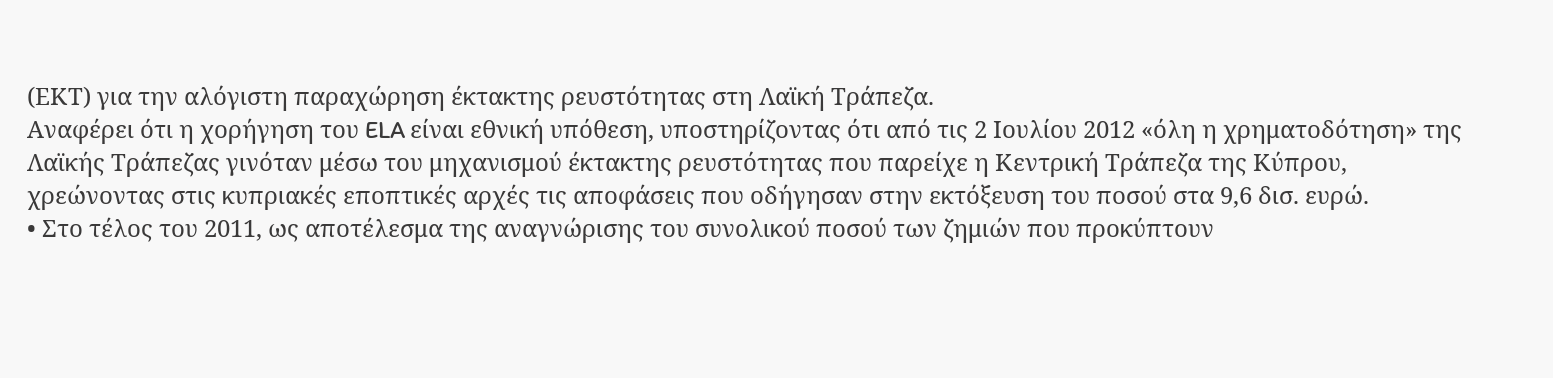(ΕΚΤ) για την αλόγιστη παραχώρηση έκτακτης ρευστότητας στη Λαϊκή Τράπεζα.
Αναφέρει ότι η χορήγηση του ELA είναι εθνική υπόθεση, υποστηρίζοντας ότι από τις 2 Ιουλίου 2012 «όλη η χρηματοδότηση» της Λαϊκής Τράπεζας γινόταν μέσω του μηχανισμού έκτακτης ρευστότητας που παρείχε η Κεντρική Τράπεζα της Κύπρου, χρεώνοντας στις κυπριακές εποπτικές αρχές τις αποφάσεις που οδήγησαν στην εκτόξευση του ποσού στα 9,6 δισ. ευρώ.
• Στο τέλος του 2011, ως αποτέλεσμα της αναγνώρισης του συνολικού ποσού των ζημιών που προκύπτουν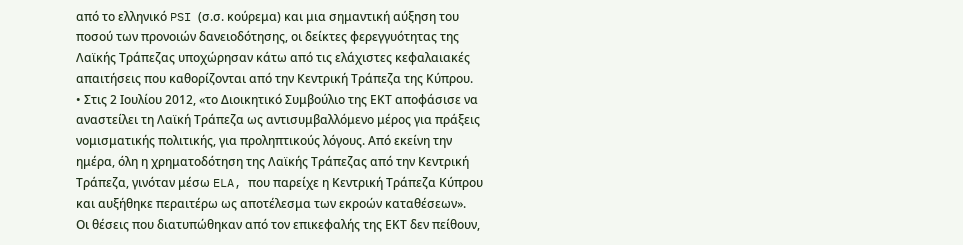από το ελληνικό PSI (σ.σ. κούρεμα) και μια σημαντική αύξηση του ποσού των προνοιών δανειοδότησης, οι δείκτες φερεγγυότητας της Λαϊκής Τράπεζας υποχώρησαν κάτω από τις ελάχιστες κεφαλαιακές απαιτήσεις που καθορίζονται από την Κεντρική Τράπεζα της Κύπρου.
• Στις 2 Ιουλίου 2012, «το Διοικητικό Συμβούλιο της ΕΚΤ αποφάσισε να αναστείλει τη Λαϊκή Τράπεζα ως αντισυμβαλλόμενο μέρος για πράξεις νομισματικής πολιτικής, για προληπτικούς λόγους. Από εκείνη την ημέρα, όλη η χρηματοδότηση της Λαϊκής Τράπεζας από την Κεντρική Τράπεζα, γινόταν μέσω ELA, που παρείχε η Κεντρική Τράπεζα Κύπρου και αυξήθηκε περαιτέρω ως αποτέλεσμα των εκροών καταθέσεων».
Οι θέσεις που διατυπώθηκαν από τον επικεφαλής της ΕΚΤ δεν πείθουν,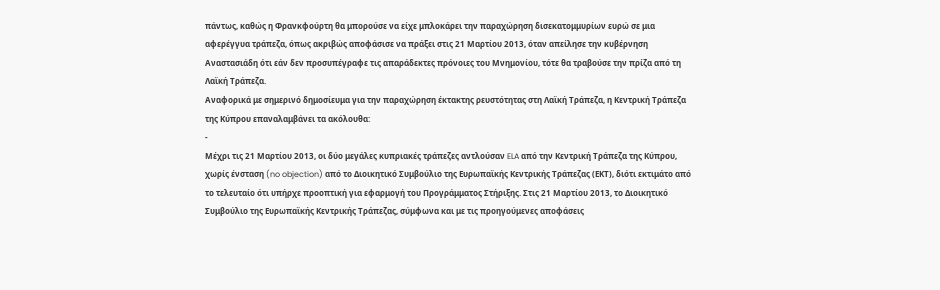πάντως, καθώς η Φρανκφούρτη θα μπορούσε να είχε μπλοκάρει την παραχώρηση δισεκατομμυρίων ευρώ σε μια αφερέγγυα τράπεζα, όπως ακριβώς αποφάσισε να πράξει στις 21 Μαρτίου 2013, όταν απείλησε την κυβέρνηση Αναστασιάδη ότι εάν δεν προσυπέγραφε τις απαράδεκτες πρόνοιες του Μνημονίου, τότε θα τραβούσε την πρίζα από τη Λαϊκή Τράπεζα.
Αναφορικά με σημερινό δημοσίευμα για την παραχώρηση έκτακτης ρευστότητας στη Λαϊκή Τράπεζα, η Κεντρική Τράπεζα της Κύπρου επαναλαμβάνει τα ακόλουθα:
-
Μέχρι τις 21 Μαρτίου 2013, οι δύο μεγάλες κυπριακές τράπεζες αντλούσαν ELA από την Κεντρική Τράπεζα της Κύπρου, χωρίς ένσταση (no objection) από το Διοικητικό Συμβούλιο της Ευρωπαϊκής Κεντρικής Τράπεζας (ΕΚΤ), διότι εκτιμάτο από το τελευταίο ότι υπήρχε προοπτική για εφαρμογή του Προγράμματος Στήριξης. Στις 21 Μαρτίου 2013, το Διοικητικό Συμβούλιο της Ευρωπαϊκής Κεντρικής Τράπεζας, σύμφωνα και με τις προηγούμενες αποφάσεις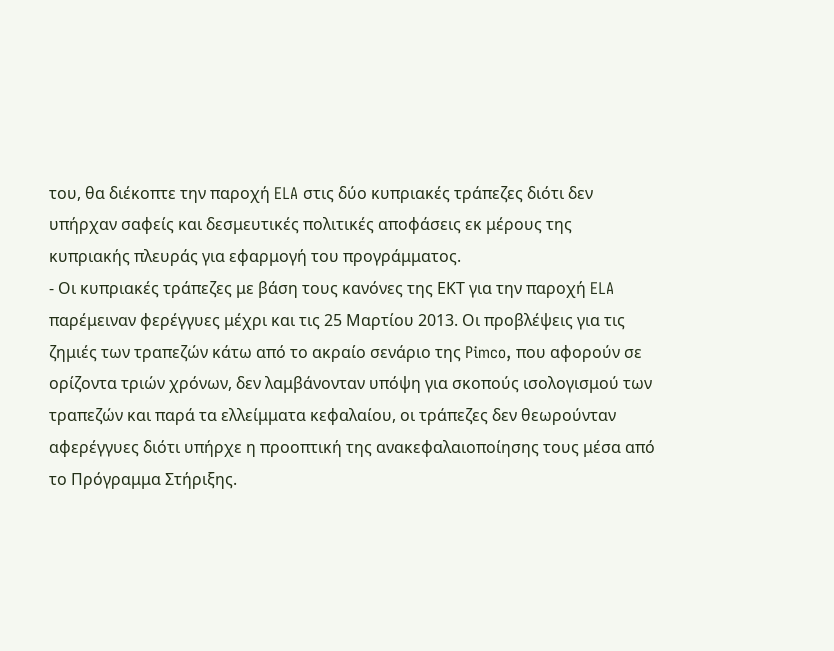του, θα διέκοπτε την παροχή ELA στις δύο κυπριακές τράπεζες διότι δεν υπήρχαν σαφείς και δεσμευτικές πολιτικές αποφάσεις εκ μέρους της κυπριακής πλευράς για εφαρμογή του προγράμματος.
- Οι κυπριακές τράπεζες με βάση τους κανόνες της ΕΚΤ για την παροχή ELA παρέμειναν φερέγγυες μέχρι και τις 25 Μαρτίου 2013. Οι προβλέψεις για τις ζημιές των τραπεζών κάτω από το ακραίο σενάριο της Pimco, που αφορούν σε ορίζοντα τριών χρόνων, δεν λαμβάνονταν υπόψη για σκοπούς ισολογισμού των τραπεζών και παρά τα ελλείμματα κεφαλαίου, οι τράπεζες δεν θεωρούνταν αφερέγγυες διότι υπήρχε η προοπτική της ανακεφαλαιοποίησης τους μέσα από το Πρόγραμμα Στήριξης.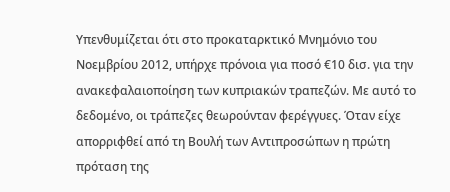Υπενθυμίζεται ότι στο προκαταρκτικό Μνημόνιο του Νοεμβρίου 2012, υπήρχε πρόνοια για ποσό €10 δισ. για την ανακεφαλαιοποίηση των κυπριακών τραπεζών. Με αυτό το δεδομένο, οι τράπεζες θεωρούνταν φερέγγυες. Όταν είχε απορριφθεί από τη Βουλή των Αντιπροσώπων η πρώτη πρόταση της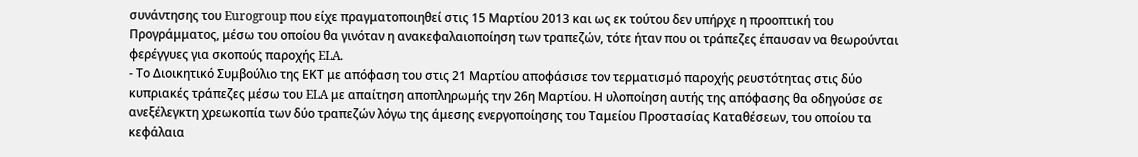συνάντησης του Eurogroup που είχε πραγματοποιηθεί στις 15 Μαρτίου 2013 και ως εκ τούτου δεν υπήρχε η προοπτική του Προγράμματος, μέσω του οποίου θα γινόταν η ανακεφαλαιοποίηση των τραπεζών, τότε ήταν που οι τράπεζες έπαυσαν να θεωρούνται φερέγγυες για σκοπούς παροχής ELA.
- Το Διοικητικό Συμβούλιο της ΕΚΤ με απόφαση του στις 21 Μαρτίου αποφάσισε τον τερματισμό παροχής ρευστότητας στις δύο κυπριακές τράπεζες μέσω του ELA με απαίτηση αποπληρωμής την 26η Μαρτίου. Η υλοποίηση αυτής της απόφασης θα οδηγούσε σε ανεξέλεγκτη χρεωκοπία των δύο τραπεζών λόγω της άμεσης ενεργοποίησης του Ταμείου Προστασίας Καταθέσεων, του οποίου τα κεφάλαια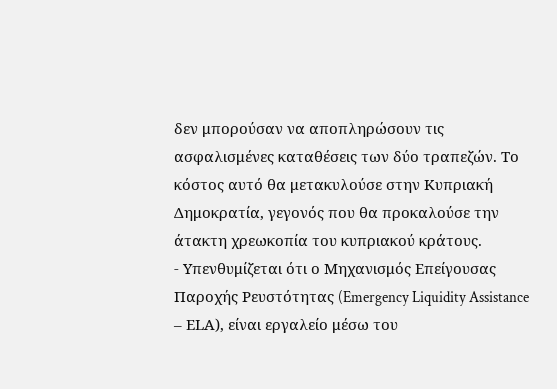δεν μπορούσαν να αποπληρώσουν τις ασφαλισμένες καταθέσεις των δύο τραπεζών. Το κόστος αυτό θα μετακυλούσε στην Κυπριακή Δημοκρατία, γεγονός που θα προκαλούσε την άτακτη χρεωκοπία του κυπριακού κράτους.
- Υπενθυμίζεται ότι ο Μηχανισμός Επείγουσας Παροχής Ρευστότητας (Emergency Liquidity Assistance – ΕLA), είναι εργαλείο μέσω του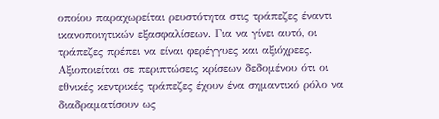οποίου παραχωρείται ρευστότητα στις τράπεζες έναντι ικανοποιητικών εξασφαλίσεων. Για να γίνει αυτό, οι τράπεζες πρέπει να είναι φερέγγυες και αξιόχρεες.
Αξιοποιείται σε περιπτώσεις κρίσεων δεδομένου ότι οι εθνικές κεντρικές τράπεζες έχουν ένα σημαντικό ρόλο να διαδραματίσουν ως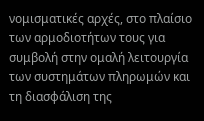νομισματικές αρχές, στο πλαίσιο των αρμοδιοτήτων τους για συμβολή στην ομαλή λειτουργία των συστημάτων πληρωμών και τη διασφάλιση της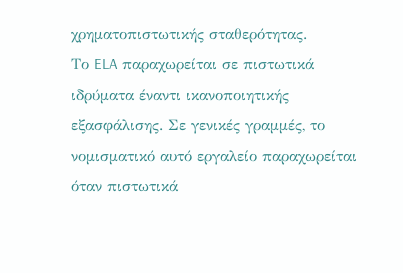χρηματοπιστωτικής σταθερότητας.
Το ELA παραχωρείται σε πιστωτικά ιδρύματα έναντι ικανοποιητικής εξασφάλισης. Σε γενικές γραμμές, το νομισματικό αυτό εργαλείο παραχωρείται όταν πιστωτικά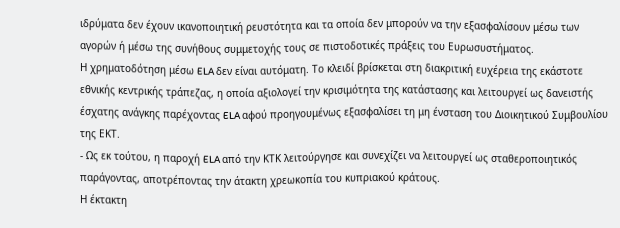ιδρύματα δεν έχουν ικανοποιητική ρευστότητα και τα οποία δεν μπορούν να την εξασφαλίσουν μέσω των αγορών ή μέσω της συνήθους συμμετοχής τους σε πιστοδοτικές πράξεις του Ευρωσυστήματος.
Η χρηματοδότηση μέσω ELA δεν είναι αυτόματη. Το κλειδί βρίσκεται στη διακριτική ευχέρεια της εκάστοτε εθνικής κεντρικής τράπεζας, η οποία αξιολογεί την κρισιμότητα της κατάστασης και λειτουργεί ως δανειστής έσχατης ανάγκης παρέχοντας ELA αφού προηγουμένως εξασφαλίσει τη μη ένσταση του Διοικητικού Συμβουλίου της ΕΚΤ.
- Ως εκ τούτου, η παροχή ELA από την ΚΤΚ λειτούργησε και συνεχίζει να λειτουργεί ως σταθεροποιητικός παράγοντας, αποτρέποντας την άτακτη χρεωκοπία του κυπριακού κράτους.
Η έκτακτη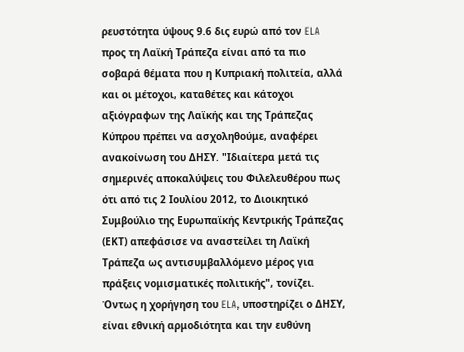ρευστότητα ύψους 9.6 δις ευρώ από τον ELA προς τη Λαϊκή Τράπεζα είναι από τα πιο σοβαρά θέματα που η Κυπριακή πολιτεία, αλλά και οι μέτοχοι, καταθέτες και κάτοχοι αξιόγραφων της Λαϊκής και της Τράπεζας Κύπρου πρέπει να ασχοληθούμε, αναφέρει ανακοίνωση του ΔΗΣΥ. "Ιδιαίτερα μετά τις σημερινές αποκαλύψεις του Φιλελευθέρου πως ότι από τις 2 Ιουλίου 2012, το Διοικητικό Συμβούλιο της Ευρωπαϊκής Κεντρικής Τράπεζας (ΕΚΤ) απεφάσισε να αναστείλει τη Λαϊκή Τράπεζα ως αντισυμβαλλόμενο μέρος για πράξεις νομισματικές πολιτικής", τονίζει.
Όντως η χορήγηση του ELA, υποστηρίζει ο ΔΗΣΥ, είναι εθνική αρμοδιότητα και την ευθύνη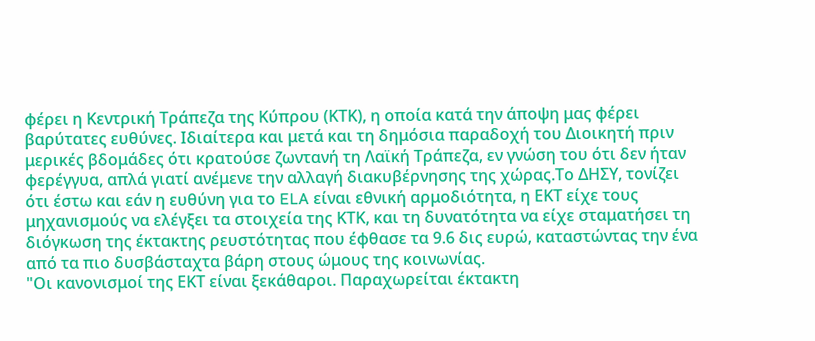φέρει η Κεντρική Τράπεζα της Κύπρου (ΚΤΚ), η οποία κατά την άποψη μας φέρει βαρύτατες ευθύνες. Ιδιαίτερα και μετά και τη δημόσια παραδοχή του Διοικητή πριν μερικές βδομάδες ότι κρατούσε ζωντανή τη Λαϊκή Τράπεζα, εν γνώση του ότι δεν ήταν φερέγγυα, απλά γιατί ανέμενε την αλλαγή διακυβέρνησης της χώρας.Το ΔΗΣΥ, τονίζει ότι έστω και εάν η ευθύνη για το ELA είναι εθνική αρμοδιότητα, η ΕΚΤ είχε τους μηχανισμούς να ελέγξει τα στοιχεία της ΚΤΚ, και τη δυνατότητα να είχε σταματήσει τη διόγκωση της έκτακτης ρευστότητας που έφθασε τα 9.6 δις ευρώ, καταστώντας την ένα από τα πιο δυσβάσταχτα βάρη στους ώμους της κοινωνίας.
"Οι κανονισμοί της ΕΚΤ είναι ξεκάθαροι. Παραχωρείται έκτακτη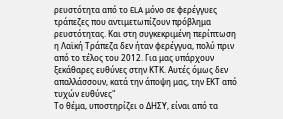ρευστότητα από το ELA μόνο σε φερέγγυες τράπεζες που αντιμετωπίζουν πρόβλημα ρευστότητας. Και στη συγκεκριμένη περίπτωση η Λαϊκή Τράπεζα δεν ήταν φερέγγυα, πολύ πριν από το τέλος του 2012. Για μας υπάρχουν ξεκάθαρες ευθύνες στην ΚΤΚ. Αυτές όμως δεν απαλλάσσουν, κατά την άποψη μας, την ΕΚΤ από τυχών ευθύνες"
Το θέμα, υποστηρίζει ο ΔΗΣΥ, είναι από τα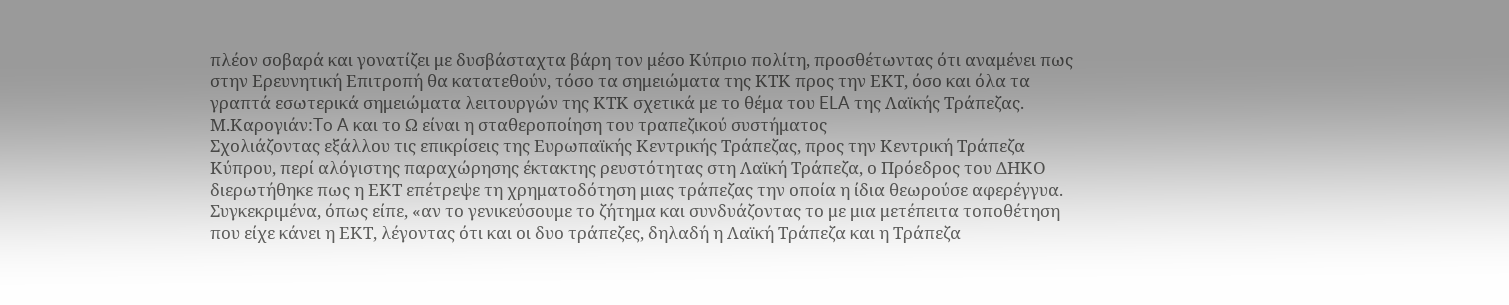πλέον σοβαρά και γονατίζει με δυσβάσταχτα βάρη τον μέσο Κύπριο πολίτη, προσθέτωντας ότι αναμένει πως στην Ερευνητική Επιτροπή θα κατατεθούν, τόσο τα σημειώματα της ΚΤΚ προς την ΕΚΤ, όσο και όλα τα γραπτά εσωτερικά σημειώματα λειτουργών της ΚΤΚ σχετικά με το θέμα του ELA της Λαϊκής Τράπεζας.
Μ.Καρογιάν:To A και το Ω είναι η σταθεροποίηση του τραπεζικού συστήματος
Σχολιάζοντας εξάλλου τις επικρίσεις της Ευρωπαϊκής Κεντρικής Τράπεζας, προς την Κεντρική Τράπεζα Κύπρου, περί αλόγιστης παραχώρησης έκτακτης ρευστότητας στη Λαϊκή Τράπεζα, ο Πρόεδρος του ΔΗΚΟ διερωτήθηκε πως η ΕΚΤ επέτρεψε τη χρηματοδότηση μιας τράπεζας την οποία η ίδια θεωρούσε αφερέγγυα.
Συγκεκριμένα, όπως είπε, «αν το γενικεύσουμε το ζήτημα και συνδυάζοντας το με μια μετέπειτα τοποθέτηση που είχε κάνει η ΕΚΤ, λέγοντας ότι και οι δυο τράπεζες, δηλαδή η Λαϊκή Τράπεζα και η Τράπεζα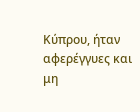Κύπρου, ήταν αφερέγγυες και μη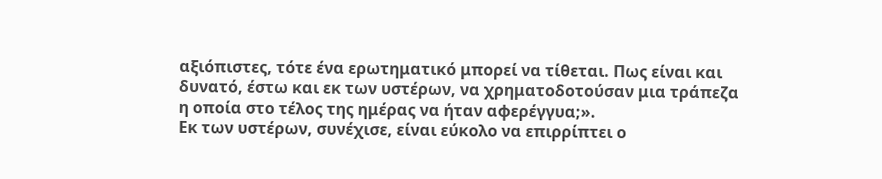αξιόπιστες, τότε ένα ερωτηματικό μπορεί να τίθεται. Πως είναι και δυνατό, έστω και εκ των υστέρων, να χρηματοδοτούσαν μια τράπεζα η οποία στο τέλος της ημέρας να ήταν αφερέγγυα;».
Εκ των υστέρων, συνέχισε, είναι εύκολο να επιρρίπτει ο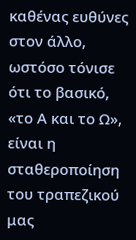καθένας ευθύνες στον άλλο, ωστόσο τόνισε ότι το βασικό, «το Α και το Ω», είναι η σταθεροποίηση του τραπεζικού μας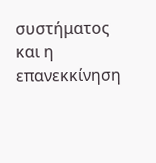συστήματος και η επανεκκίνηση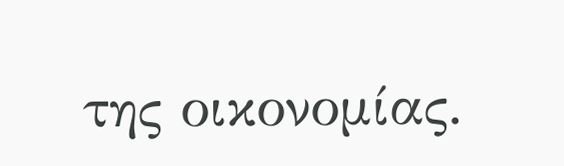της οικονομίας.